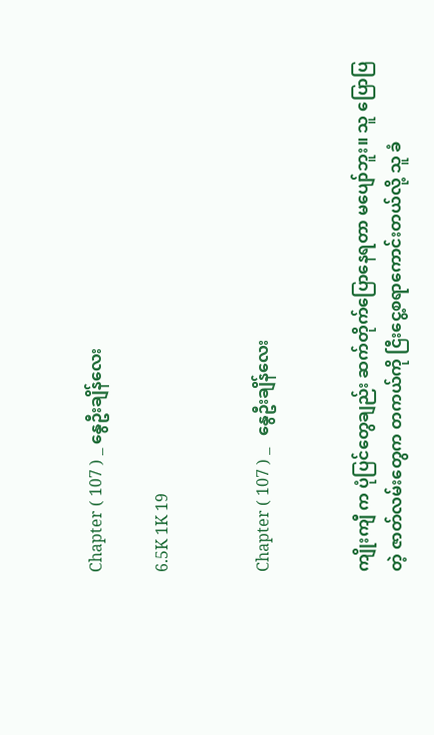Chapter ( 107 ) _ နွေဦးချိန်လေး

6.5K 1K 19


Chapter ( 107 ) _   နွေဦးချိန်လေး


ကျိုးကျီ က ပုံပြင်တွေချည်း ဆက်တိုက်ပြောနေရတာ မပျော်ဘူး။ သူ ပြောပြတဲ့ ဇာတ်လမ်းတွေက တကယ်ကို ငြီးငွေ့စရာကောင်းတယ်လို့ သူ ခံ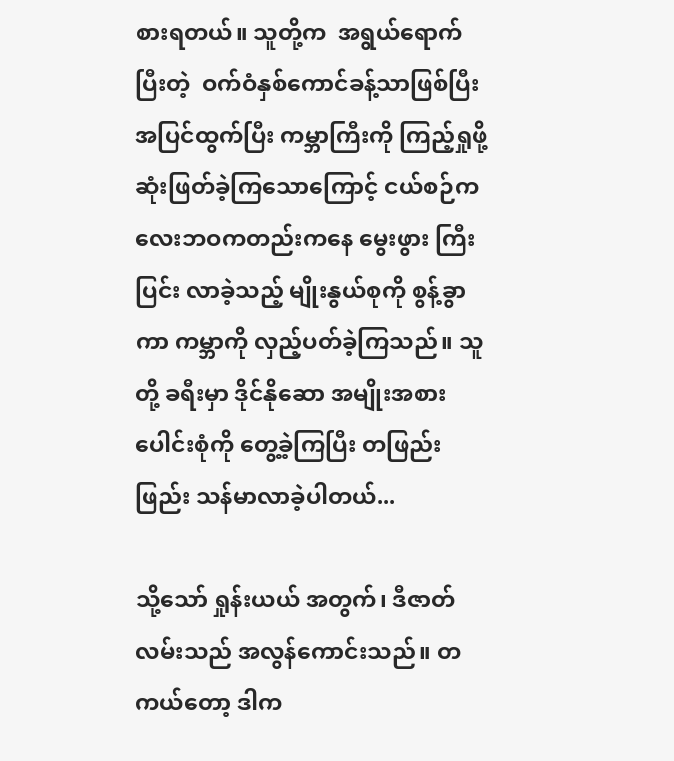စားရတယ်။ သူတို့က  အရွယ်ရောက်ပြီးတဲ့  ဝက်ဝံနှစ်ကောင်ခန့်သာဖြစ်ပြီး အပြင်ထွက်ပြီး ကမ္ဘာကြီးကို ကြည့်ရှုဖို့  ဆုံးဖြတ်ခဲ့ကြသောကြောင့် ငယ်စဉ်ကလေးဘဝကတည်းကနေ မွေးဖွား ကြီးပြင်း လာခဲ့သည့် မျိုးနွယ်စုကို စွန့်ခွာကာ ကမ္ဘာကို လှည့်ပတ်ခဲ့ကြသည်။ သူတို့ ခရီးမှာ ဒိုင်နိုဆော အမျိုးအစား ပေါင်းစုံကို တွေ့ခဲ့ကြပြီး တဖြည်းဖြည်း သန်မာလာခဲ့ပါတယ်...

သို့သော် ရှုန်းယယ် အတွက်၊ ဒီဇာတ်လမ်းသည် အလွန်ကောင်းသည်။ တကယ်တော့ ဒါက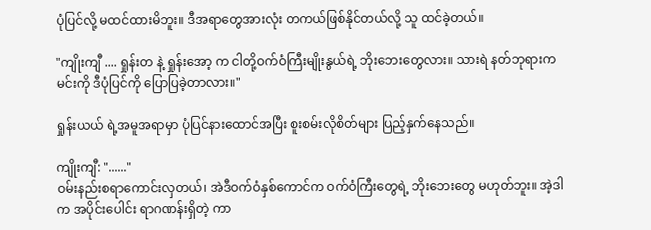ပုံပြင်လို့ မထင်ထားမိဘူး။ ဒီအရာတွေအားလုံး တကယ်ဖြစ်နိုင်တယ်လို့ သူ ထင်ခဲ့တယ်။

"ကျိုးကျီ .... ရှုန်းတ နဲ့ ရှုန်းအော့ က ငါတို့ဝက်ဝံကြီးမျိုးနွယ်ရဲ့ ဘိုးဘေးတွေလား။ သားရဲ နတ်ဘုရားက မင်းကို ဒီပုံပြင်ကို ပြောပြခဲ့တာလား။"

ရှုန်းယယ် ရဲ့အမူအရာမှာ ပုံပြင်နားထောင်အပြီး စူးစမ်းလိုစိတ်များ ပြည့်နှက်နေသည်။

ကျိုးကျီ: "......"
ဝမ်းနည်းစရာကောင်းလှတယ်၊ အဲဒီဝက်ဝံနှစ်ကောင်က ဝက်ဝံကြီးတွေရဲ့ ဘိုးဘေးတွေ မဟုတ်ဘူး။ အဲ့ဒါက အပိုင်းပေါင်း ရာဂဏန်းရှိတဲ့ ကာ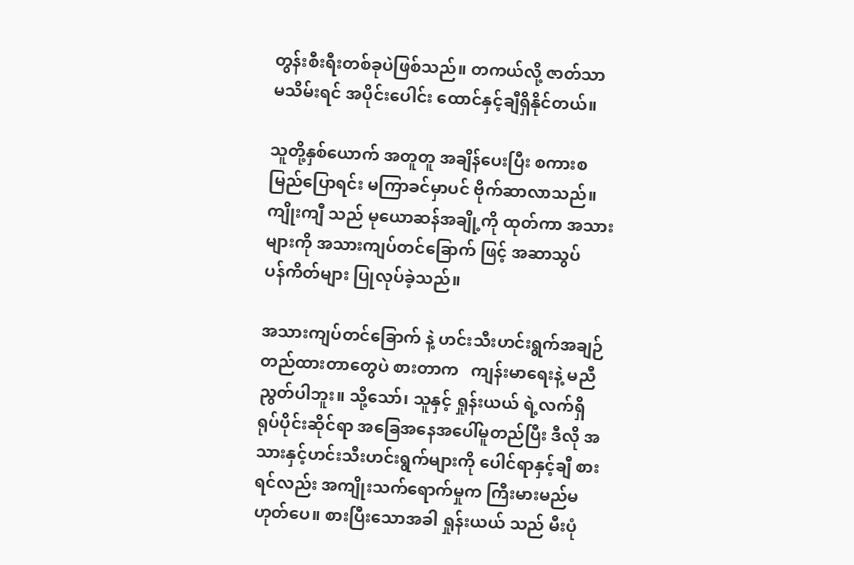တွန်းစီးရီးတစ်ခုပဲဖြစ်သည်။ တကယ်လို့ ဇာတ်သာ မသိမ်းရင် အပိုင်းပေါင်း ထောင်နှင့်ချီရှိနိုင်တယ်။

သူတို့နှစ်ယောက် အတူတူ အချိန်ပေးပြီး စကားစမြည်ပြောရင်း မကြာခင်မှာပင် ဗိုက်ဆာလာသည်။ ကျိုးကျီ သည် မုယောဆန်အချို့ကို ထုတ်ကာ အသားများကို အသားကျပ်တင်ခြောက် ဖြင့် အဆာသွပ်    ပန်ကိတ်များ ပြုလုပ်ခဲ့သည်။

အသားကျပ်တင်ခြောက် နဲ့ ဟင်းသီးဟင်းရွက်အချဉ်တည်ထားတာတွေပဲ စားတာက   ကျန်းမာရေးနဲ့ မညီညွတ်ပါဘူး။ သို့သော်၊ သူနှင့် ရှုန်းယယ် ရဲ့လက်ရှိ ရုပ်ပိုင်းဆိုင်ရာ အခြေအနေအပေါ်မူတည်ပြီး ဒီလို အသားနှင့်ဟင်းသီးဟင်းရွက်များကို ပေါင်ရာနှင့်ချီ စားရင်လည်း အကျိုးသက်ရောက်မှုက ကြီးမားမည်မဟုတ်ပေ။ စားပြီးသောအခါ ရှုန်းယယ် သည် မီးပုံ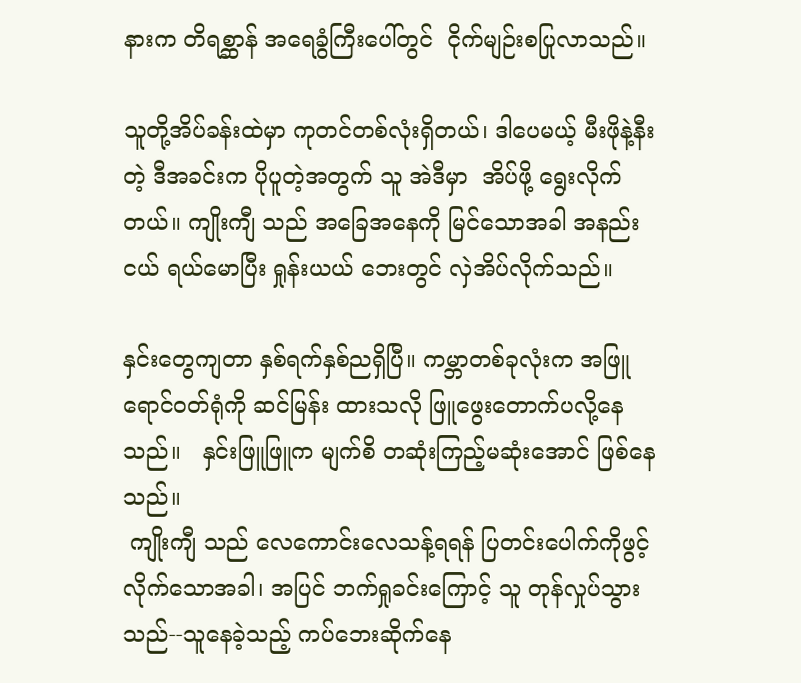နားက တိရစ္ဆာန် အရေခွံကြီးပေါ်တွင်  ငိုက်မျဉ်းစပြုလာသည်။

သူတို့အိပ်ခန်းထဲမှာ ကုတင်တစ်လုံးရှိတယ်၊ ဒါပေမယ့် မီးဖိုနဲ့နီးတဲ့ ဒီအခင်းက ပိုပူတဲ့အတွက် သူ အဲဒီမှာ  အိပ်ဖို့ ရွေးလိုက်တယ်။ ကျိုးကျီ သည် အခြေအနေကို မြင်သောအခါ အနည်းငယ် ရယ်မောပြီး ရှုန်းယယ် ဘေးတွင် လှဲအိပ်လိုက်သည်။

နှင်းတွေကျတာ နှစ်ရက်နှစ်ညရှိပြီ။ ကမ္ဘာတစ်ခုလုံးက အဖြူရောင်ဝတ်ရုံကို ဆင်မြန်း ထားသလို ဖြူဖွေးတောက်ပလို့နေသည်။   နှင်းဖြူဖြူက မျက်စိ တဆုံးကြည့်မဆုံးအောင် ဖြစ်နေသည်။
 ကျိုးကျီ သည် လေကောင်းလေသန့်ရရန် ပြတင်းပေါက်ကိုဖွင့်လိုက်သောအခါ၊ အပြင် ဘက်ရှုခင်းကြောင့် သူ တုန်လှုပ်သွားသည်--သူနေခဲ့သည့် ကပ်ဘေးဆိုက်နေ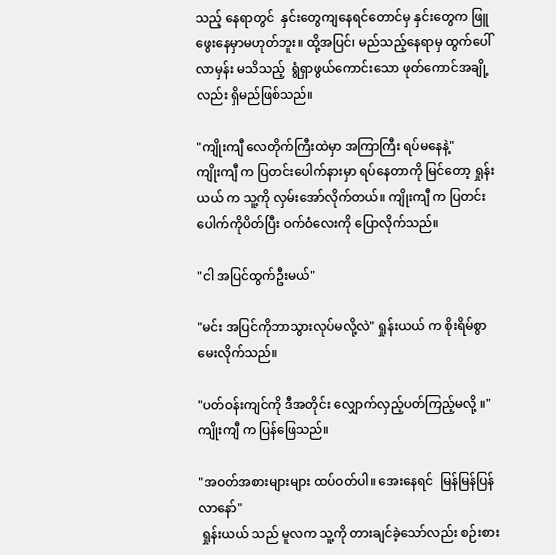သည့် နေရာတွင်  နှင်းတွေကျနေရင်တောင်မှ နှင်းတွေက ဖြူဖွေးနေမှာမဟုတ်ဘူး။ ထို့အပြင်၊ မည်သည့်နေရာမှ ထွက်ပေါ်လာမှန်း မသိသည့်  ရွံရှာဖွယ်ကောင်းသော ဖုတ်ကောင်အချို့ လည်း ရှိမည်ဖြစ်သည်။

"ကျိုးကျီ လေတိုက်ကြီးထဲမှာ အကြာကြီး ရပ်မနေနဲ့"
ကျိုးကျီ က ပြတင်းပေါက်နားမှာ ရပ်နေတာကို မြင်တော့ ရှုန်းယယ် က သူ့ကို လှမ်းအော်လိုက်တယ်။ ကျိုးကျီ က ပြတင်းပေါက်ကိုပိတ်ပြီး ဝက်ဝံလေးကို ပြောလိုက်သည်။

"ငါ အပြင်ထွက်ဦးမယ်"

"မင်း အပြင်ကိုဘာသွားလုပ်မလို့လဲ" ရှုန်းယယ် က စိုးရိမ်စွာ  မေးလိုက်သည်။

"ပတ်ဝန်းကျင်ကို ဒီအတိုင်း လျှောက်လှည့်ပတ်ကြည့်မလို့ ။" ကျိုးကျီ က ပြန်ဖြေသည်။

"အဝတ်အစားများများ ထပ်ဝတ်ပါ။ အေးနေရင်  မြန်မြန်ပြန်လာနော်"
 ရှုန်းယယ် သည် မူလက သူ့ကို တားချင်ခဲ့သော်လည်း စဉ်းစား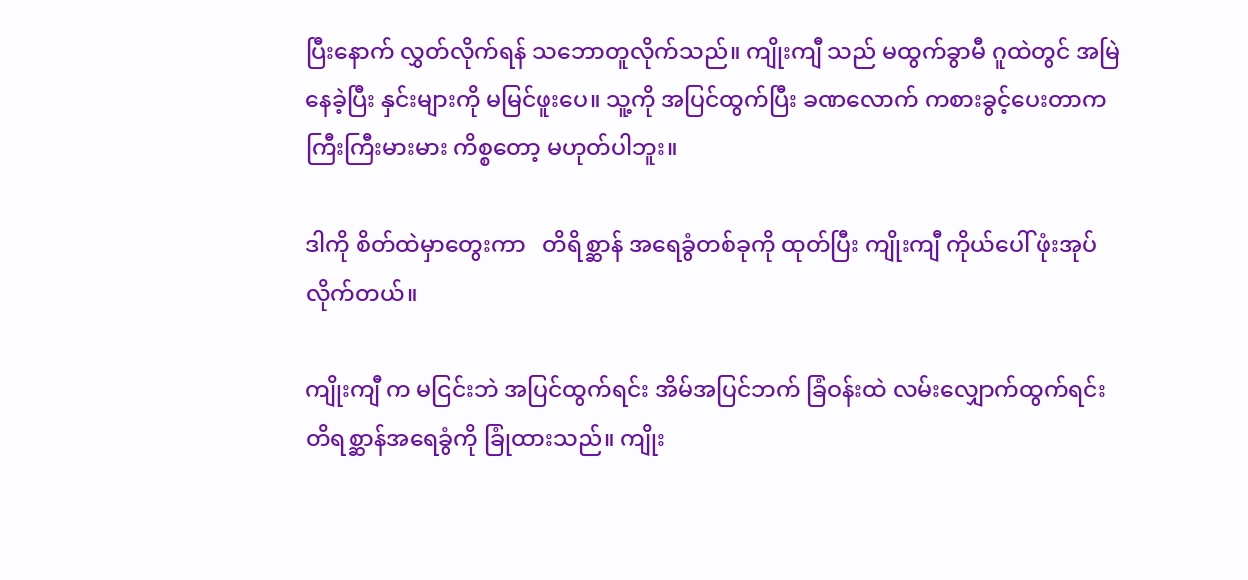ပြီးနောက် လွှတ်လိုက်ရန် သဘောတူလိုက်သည်။ ကျိုးကျီ သည် မထွက်ခွာမီ ဂူထဲတွင် အမြဲနေခဲ့ပြီး နှင်းများကို မမြင်ဖူးပေ။ သူ့ကို အပြင်ထွက်ပြီး ခဏလောက် ကစားခွင့်ပေးတာက ကြီးကြီးမားမား ကိစ္စတော့ မဟုတ်ပါဘူး။

ဒါကို စိတ်ထဲမှာတွေးကာ   တိရိစ္ဆာန် အရေခွံတစ်ခုကို ထုတ်ပြီး ကျိုးကျီ ကိုယ်ပေါ် ဖုံးအုပ်လိုက်တယ်။

ကျိုးကျီ က မငြင်းဘဲ အပြင်ထွက်ရင်း အိမ်အပြင်ဘက် ခြံဝန်းထဲ လမ်းလျှောက်ထွက်ရင်း တိရစ္ဆာန်အရေခွံကို ခြုံထားသည်။ ကျိုး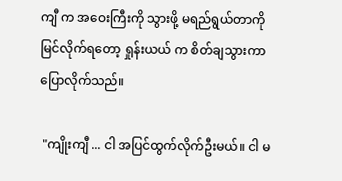ကျီ က အဝေးကြီးကို သွားဖို့ မရည်ရွယ်တာကို မြင်လိုက်ရတော့ ရှုန်းယယ် က စိတ်ချသွားကာ ပြောလိုက်သည်။

 "ကျိုးကျီ ... ငါ အပြင်ထွက်လိုက်ဦးမယ်။ ငါ မ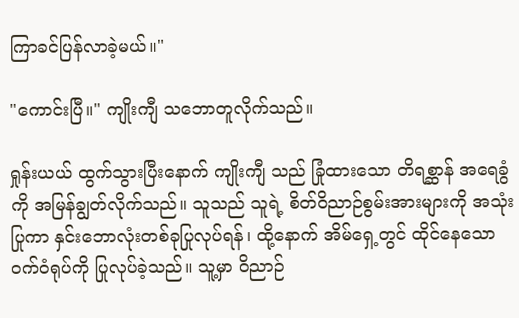ကြာခင်ပြန်လာခဲ့မယ်။"

"ကောင်းပြီ။" ကျိုးကျီ သဘောတူလိုက်သည်။

ရှုန်းယယ် ထွက်သွားပြီးနောက် ကျိုးကျီ သည် ခြုံထားသော တိရစ္ဆာန် အရေခွံကို အမြန်ချွတ်လိုက်သည်။ သူသည် သူရဲ့ စိတ်ဝိညာဉ်စွမ်းအားများကို အသုံးပြုကာ နှင်းဘောလုံးတစ်ခုပြုလုပ်ရန်၊ ထို့နောက် အိမ်ရှေ့တွင် ထိုင်နေသော ဝက်ဝံရုပ်ကို ပြုလုပ်ခဲ့သည်။ သူ့မှာ ဝိညာဉ်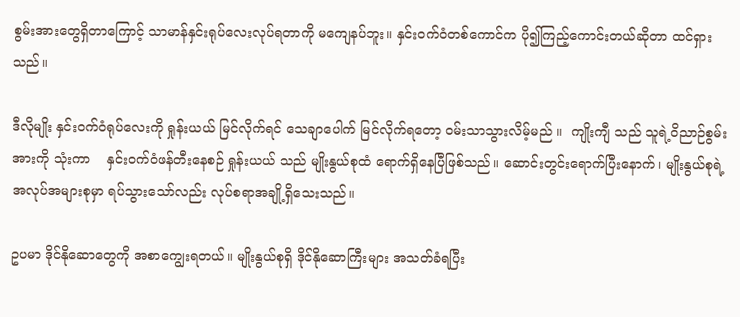စွမ်းအားတွေရှိတာကြောင့် သာမာန်နှင်းရုပ်လေးလုပ်ရတာကို မကျေနပ်ဘူး။ နှင်းဝက်ဝံတစ်ကောင်က ပို၍ကြည့်ကောင်းတယ်ဆိုတာ ထင်ရှားသည်။

ဒီလိုမျိုး နှင်းဝက်ဝံရုပ်လေးကို ရှုန်းယယ် မြင်လိုက်ရင် သေချာပေါက် မြင်လိုက်ရတော့ ဝမ်းသာသွားလိမ့်မည် ။  ကျိုးကျီ သည် သူရဲ့ဝိညာဉ်စွမ်းအားကို သုံးကာ    နှင်းဝက်ဝံဖန်တီးနေစဉ် ရှုန်းယယ် သည် မျိုးနွယ်စုထံ ရောက်ရှိနေပြီဖြစ်သည်။ ဆောင်းတွင်းရောက်ပြီးနောက်၊ မျိုးနွယ်စုရဲ့အလုပ်အများစုမှာ ရပ်သွားသော်လည်း လုပ်စရာအချို့ရှိသေးသည်။

ဥပမာ ဒိုင်နိုဆောတွေကို အစာကျွေးရတယ်။ မျိုးနွယ်စုရှိ ဒိုင်နိုဆောကြီးများ အသတ်ခံရပြီး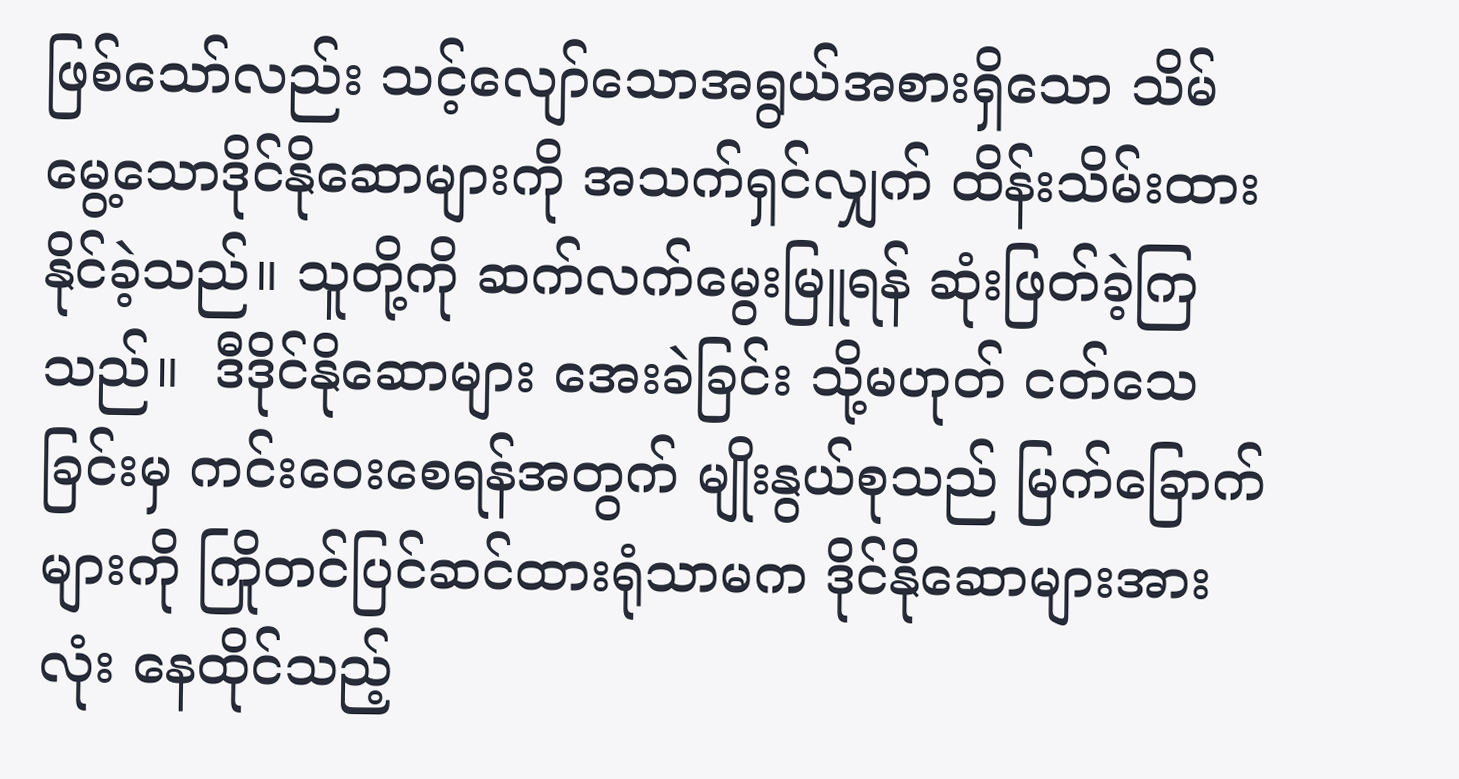ဖြစ်သော်လည်း သင့်လျော်သောအရွယ်အစားရှိသော သိမ်မွေ့သောဒိုင်နိုဆောများကို အသက်ရှင်လျှက် ထိန်းသိမ်းထားနိုင်ခဲ့သည်။ သူတို့ကို ဆက်လက်မွေးမြူရန် ဆုံးဖြတ်ခဲ့ကြသည်။  ဒီဒိုင်နိုဆောများ အေးခဲခြင်း သို့မဟုတ် ငတ်သေခြင်းမှ ကင်းဝေးစေရန်အတွက် မျိုးနွယ်စုသည် မြက်ခြောက်များကို ကြိုတင်ပြင်ဆင်ထားရုံသာမက ဒိုင်နိုဆောများအားလုံး နေထိုင်သည့်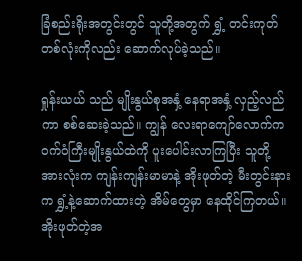ခြံစည်းရိုးအတွင်းတွင် သူတို့အတွက် ရွှံ့ တင်းကုတ်တစ်လုံးကိုလည်း ဆောက်လုပ်ခဲ့သည်။

ရှုန်းယယ် သည် မျိုးနွယ်စုအနှံ့ နေရာအနှံ့ လှည့်လည်ကာ စစ်ဆေးခဲ့သည်။ ကျွန် လေးရာကျော်လောက်က ဝက်ဝံကြီးမျိုးနွယ်ထဲကို ပူးပေါင်းလာကြပြီး သူတို့အားလုံးက ကျန်းကျန်းမာမာနဲ့ အိုးဖုတ်တဲ့ မီးတွင်းနားက ရွှံ့နဲ့ဆောက်ထားတဲ့ အိမ်တွေမှာ နေထိုင်ကြတယ်။   အိုးဖုတ်တဲ့အ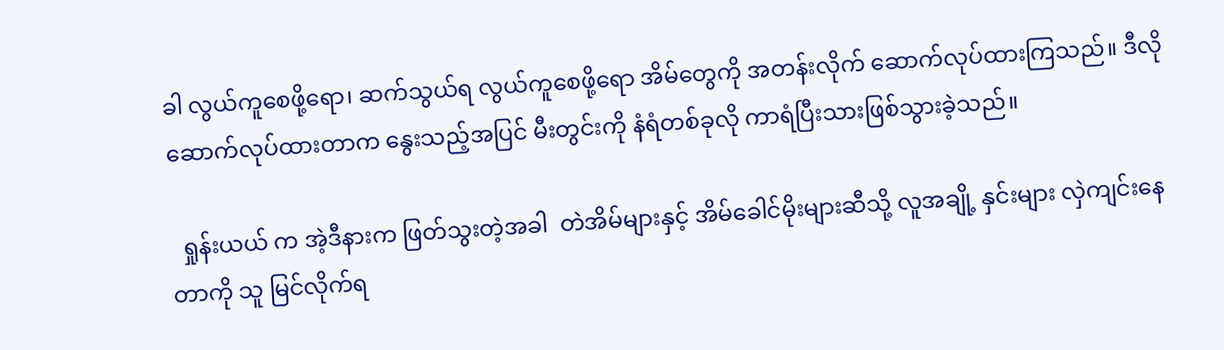ခါ လွယ်ကူစေဖို့ရော၊ ဆက်သွယ်ရ လွယ်ကူစေဖို့ရော အိမ်တွေကို အတန်းလိုက် ဆောက်လုပ်ထားကြသည်။ ဒီလိုဆောက်လုပ်ထားတာက နွေးသည့်အပြင် မီးတွင်းကို နံရံတစ်ခုလို ကာရံပြီးသားဖြစ်သွားခဲ့သည်။

  ရှုန်းယယ် က အဲ့ဒီနားက ဖြတ်သွးတဲ့အခါ  တဲအိမ်များနှင့် အိမ်ခေါင်မိုးများဆီသို့ လူအချို့ နှင်းများ လှဲကျင်းနေတာကို သူ မြင်လိုက်ရ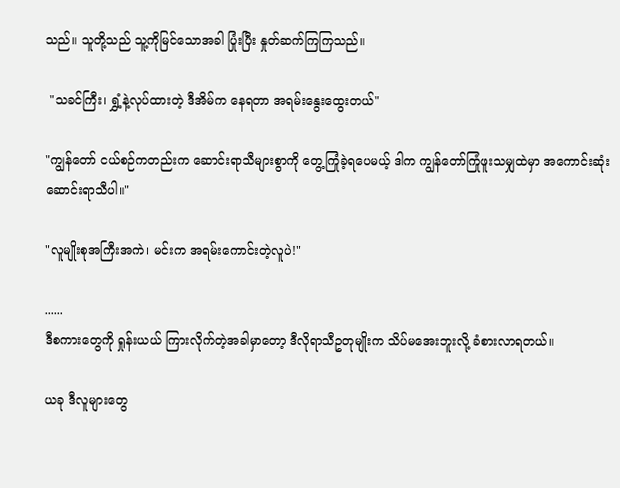သည်။ သူတို့သည် သူ့ကိုမြင်သောအခါ ပြုံးပြီး နှုတ်ဆက်ကြကြသည်။

 "သခင်ကြီး၊ ရွှံ့နဲ့လုပ်ထားတဲ့ ဒီအိမ်က နေရတာ အရမ်းနွေးထွေးတယ်"

"ကျွန်တော် ငယ်စဉ်ကတည်းက ဆောင်းရာသီများစွာကို တွေ့ကြုံခဲ့ရပေမယ့် ဒါက ကျွန်တော်ကြုံဖူးသမျှထဲမှာ အကောင်းဆုံး ဆောင်းရာသီပါ။"

"လူမျိုးစုအကြီးအကဲ၊ မင်းက အရမ်းကောင်းတဲ့လူပဲ!"

......
ဒီစကားတွေကို ရှုန်းယယ် ကြားလိုက်တဲ့အခါမှာတော့ ဒီလိုရာသီဥတုမျိုးက သိပ်မအေးဘူးလို့ ခံစားလာရတယ်။

ယခု ဒီလူများတွေ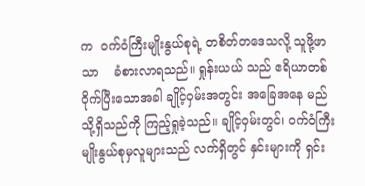က  ဝက်ဝံကြီးမျိုးနွယ်စုရဲ့ တစိတ်တဒေသလို့ သူဖို့ဖာသာ    ခံစားလာရသည်။ ရှုန်းယယ် သည် ဧရိယာတစ်ဝိုက်ပြီးသောအခါ ချိုင့်ဝှမ်းအတွင်း အခြေအနေ မည်သို့ရှိသည်ကို ကြည့်ရှုခဲ့သည်။ ချိုင့်ဝှမ်းတွင်၊ ဝက်ဝံကြီး မျိုးနွယ်စုမှလူများသည် လက်ရှိတွင် နှင်းများကို ရှင်း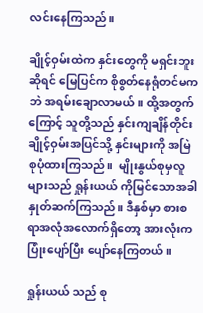လင်းနေကြသည်။

ချိုင့်ဝှမ်းထဲက နှင်းတွေကို မရှင်းဘူးဆိုရင် မြေပြင်က စိုစွတ်နေရုံတင်မကဘဲ အရမ်းချောလာမယ်။ ထို့အတွက်ကြောင့် သူတို့သည် နှင်းကျချိန်တိုင်း ချိုင့်ဝှမ်းအပြင်သို့ နှင်းများကို အမြဲစုပုံထားကြသည်။  မျိုးနွယ်စုမှလူများသည် ရှုန်းယယ် ကိုမြင်သောအခါ  နှုတ်ဆက်ကြသည်။ ဒီနှစ်မှာ စားစရာအလုံအလောက်ရှိတော့ အားလုံးက ပြုံးပျော်ပြီး ပျော်နေကြတယ်။

ရှုန်းယယ် သည် စု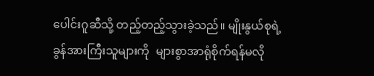ပေါင်းဂူဆီသို့ တည့်တည့်သွားခဲ့သည်။ မျိုးနွယ်စုရဲ့ ခွန်အားကြီးသူများကို  များစွာအာရုံစိုက်ရန်မလို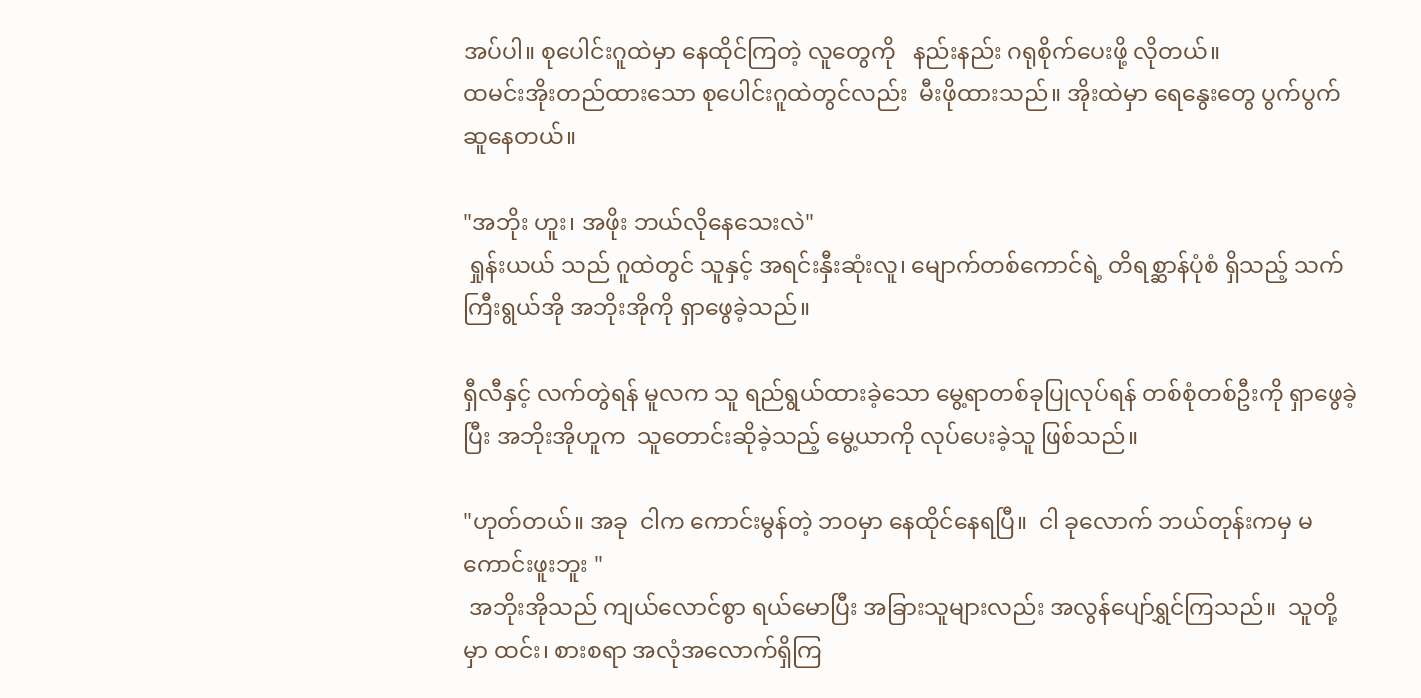အပ်ပါ။ စုပေါင်းဂူထဲမှာ နေထိုင်ကြတဲ့ လူတွေကို   နည်းနည်း ဂရုစိုက်ပေးဖို့ လိုတယ်။
ထမင်းအိုးတည်ထားသော စုပေါင်းဂူထဲတွင်လည်း  မီးဖိုထားသည်။ အိုးထဲမှာ ရေနွေးတွေ ပွက်ပွက်ဆူနေတယ်။

"အဘိုး ဟူး၊ အဖိုး ဘယ်လိုနေသေးလဲ"
 ရှုန်းယယ် သည် ဂူထဲတွင် သူနှင့် အရင်းနှီးဆုံးလူ၊ မျောက်တစ်ကောင်ရဲ့ တိရစ္ဆာန်ပုံစံ ရှိသည့် သက်ကြီးရွယ်အို အဘိုးအိုကို ရှာဖွေခဲ့သည်။

ရှီလီနှင့် လက်တွဲရန် မူလက သူ ရည်ရွယ်ထားခဲ့သော မွေ့ရာတစ်ခုပြုလုပ်ရန် တစ်စုံတစ်ဦးကို ရှာဖွေခဲ့ပြီး အဘိုးအိုဟူက  သူတောင်းဆိုခဲ့သည့် မွေ့ယာကို လုပ်ပေးခဲ့သူ ဖြစ်သည်။

"ဟုတ်တယ်။ အခု  ငါက ကောင်းမွန်တဲ့ ဘဝမှာ နေထိုင်နေရပြီ။  ငါ ခုလောက် ဘယ်တုန်းကမှ မကောင်းဖူးဘူး "
 အဘိုးအိုသည် ကျယ်လောင်စွာ ရယ်မောပြီး အခြားသူများလည်း အလွန်ပျော်ရွှင်ကြသည်။  သူတို့မှာ ထင်း၊ စားစရာ အလုံအလောက်ရှိကြ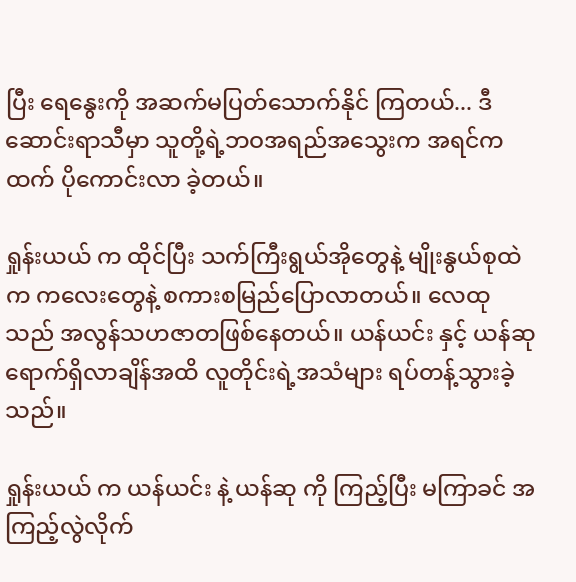ပြီး ရေနွေးကို အဆက်မပြတ်သောက်နိုင် ကြတယ်... ဒီဆောင်းရာသီမှာ သူတို့ရဲ့ဘဝအရည်အသွေးက အရင်ကထက် ပိုကောင်းလာ ခဲ့တယ်။

ရှုန်းယယ် က ထိုင်ပြီး သက်ကြီးရွယ်အိုတွေနဲ့ မျိုးနွယ်စုထဲက ကလေးတွေနဲ့ စကားစမြည်ပြောလာတယ်။ လေထုသည် အလွန်သဟဇာတဖြစ်နေတယ်။ ယန်ယင်း နှင့် ယန်ဆု ရောက်ရှိလာချိန်အထိ လူတိုင်းရဲ့အသံများ ရပ်တန့်သွားခဲ့သည်။

ရှုန်းယယ် က ယန်ယင်း နဲ့ ယန်ဆု ကို ကြည့်ပြီး မကြာခင် အကြည့်လွဲလိုက်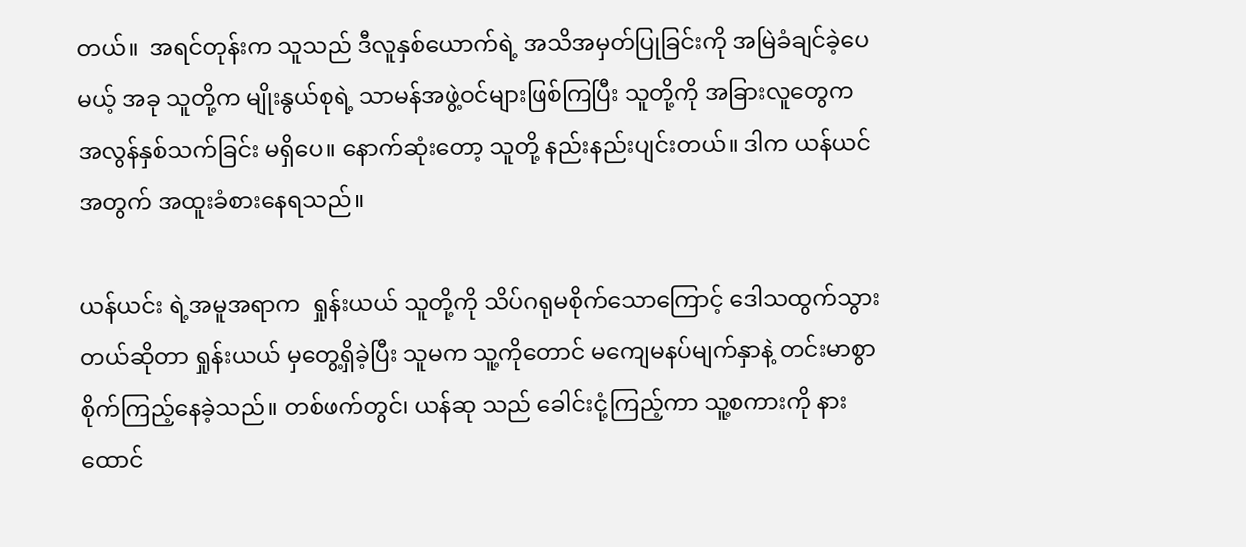တယ်။  အရင်တုန်းက သူသည် ဒီလူနှစ်ယောက်ရဲ့ အသိအမှတ်ပြုခြင်းကို အမြဲခံချင်ခဲ့ပေမယ့် အခု သူတို့က မျိုးနွယ်စုရဲ့ သာမန်အဖွဲ့ဝင်များဖြစ်ကြပြီး သူတို့ကို အခြားလူတွေက အလွန်နှစ်သက်ခြင်း မရှိပေ။ နောက်ဆုံးတော့ သူတို့ နည်းနည်းပျင်းတယ်။ ဒါက ယန်ယင်အတွက် အထူးခံစားနေရသည်။

ယန်ယင်း ရဲ့အမူအရာက  ရှုန်းယယ် သူတို့ကို သိပ်ဂရုမစိုက်သောကြောင့် ဒေါသထွက်သွားတယ်ဆိုတာ ရှုန်းယယ် မှတွေ့ရှိခဲ့ပြီး သူမက သူ့ကိုတောင် မကျေမနပ်မျက်နှာနဲ့ တင်းမာစွာ  စိုက်ကြည့်နေခဲ့သည်။ တစ်ဖက်တွင်၊ ယန်ဆု သည် ခေါင်းငုံ့ကြည့်ကာ သူ့စကားကို နားထောင်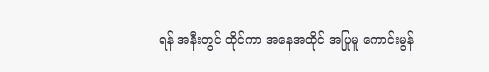ရန် အနီးတွင် ထိုင်ကာ အနေအထိုင် အပြုမူ ကောင်းမွန်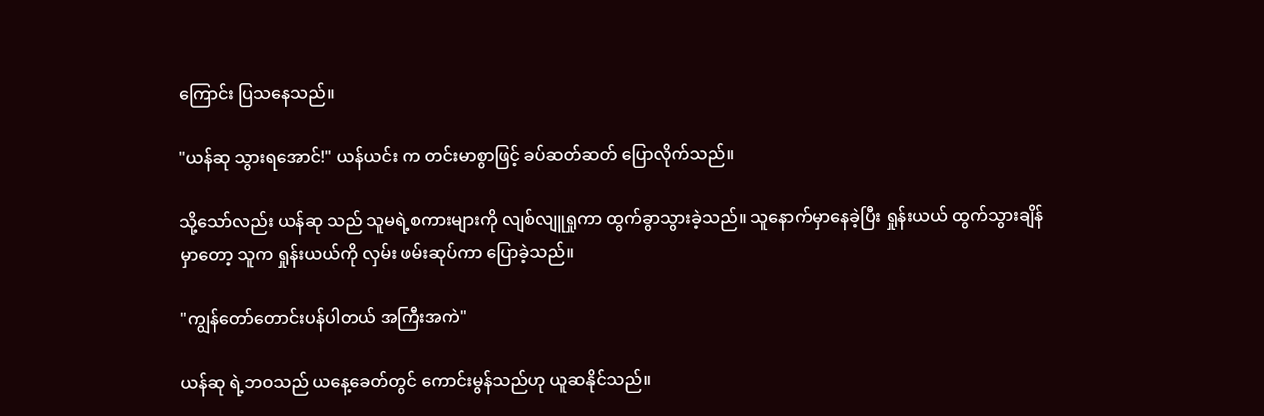ကြောင်း ပြသနေသည်။

"ယန်ဆု သွားရအောင်!" ယန်ယင်း က တင်းမာစွာဖြင့် ခပ်ဆတ်ဆတ် ပြောလိုက်သည်။

သို့သော်လည်း ယန်ဆု သည် သူမရဲ့စကားများကို လျစ်လျူရှုကာ ထွက်ခွာသွားခဲ့သည်။ သူနောက်မှာနေခဲ့ပြီး ရှုန်းယယ် ထွက်သွားချိန်မှာတော့ သူက ရှုန်းယယ်ကို လှမ်း ဖမ်းဆုပ်ကာ ပြောခဲ့သည်။

"ကျွန်တော်တောင်းပန်ပါတယ် အကြီးအကဲ"

ယန်ဆု ရဲ့ဘဝသည် ယနေ့ခေတ်တွင် ကောင်းမွန်သည်ဟု ယူဆနိုင်သည်။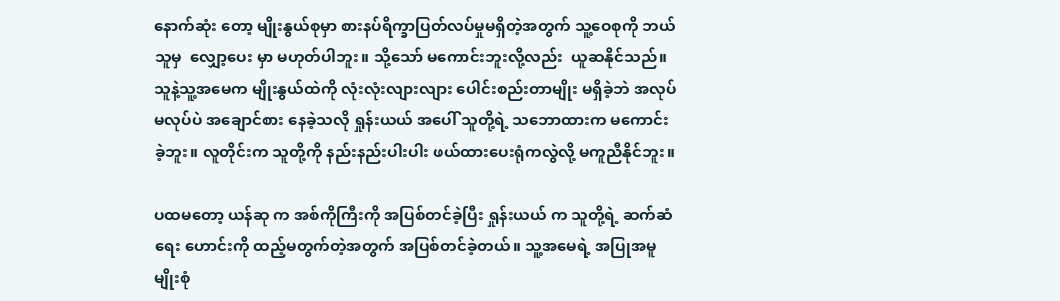နောက်ဆုံး တော့ မျိုးနွယ်စုမှာ စားနပ်ရိက္ခာပြတ်လပ်မှုမရှိတဲ့အတွက် သူ့ဝေစုကို ဘယ်သူမှ  လျှော့ပေး မှာ မဟုတ်ပါဘူး။ သို့သော် မကောင်းဘူးလို့လည်း  ယူဆနိုင်သည်။ သူနဲ့သူ့အမေက မျိုးနွယ်ထဲကို လုံးလုံးလျားလျား ပေါင်းစည်းတာမျိုး မရှိခဲ့ဘဲ အလုပ်မလုပ်ပဲ အချောင်စား နေခဲ့သလို ရှုန်းယယ် အပေါ် သူတို့ရဲ့ သဘောထားက မကောင်းခဲ့ဘူး။ လူတိုင်းက သူတို့ကို နည်းနည်းပါးပါး ဖယ်ထားပေးရုံကလွဲလို့ မကူညီနိုင်ဘူး။

ပထမတော့ ယန်ဆု က အစ်ကိုကြီးကို အပြစ်တင်ခဲ့ပြီး ရှုန်းယယ် က သူတို့ရဲ့ ဆက်ဆံရေး ဟောင်းကို ထည့်မတွက်တဲ့အတွက် အပြစ်တင်ခဲ့တယ်။ သူ့အမေရဲ့ အပြုအမူမျိုးစုံ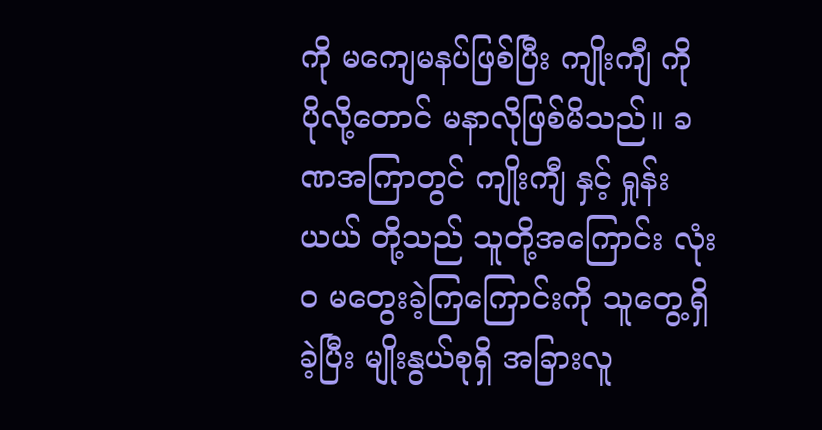ကို မကျေမနပ်ဖြစ်ပြီး ကျိုးကျီ ကို ပိုလို့တောင် မနာလိုဖြစ်မိသည်။ ခဏအကြာတွင် ကျိုးကျီ နှင့် ရှုန်းယယ် တို့သည် သူတို့အကြောင်း လုံးဝ မတွေးခဲ့ကြကြောင်းကို သူတွေ့ရှိခဲ့ပြီး မျိုးနွယ်စုရှိ အခြားလူ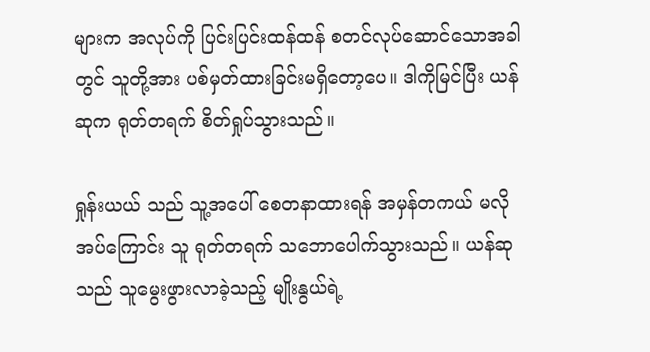များက အလုပ်ကို ပြင်းပြင်းထန်ထန် စတင်လုပ်ဆောင်သောအခါတွင် သူတို့အား ပစ်မှတ်ထားခြင်းမရှိတော့ပေ။ ဒါကိုမြင်ပြီး ယန်ဆုက ရုတ်တရက် စိတ်ရှုပ်သွားသည်။

ရှုန်းယယ် သည် သူ့အပေါ် စေတနာထားရန် အမှန်တကယ် မလိုအပ်ကြောင်း သူ ရုတ်တရက် သဘောပေါက်သွားသည်။ ယန်ဆု သည် သူမွေးဖွားလာခဲ့သည့် မျိုးနွယ်ရဲ့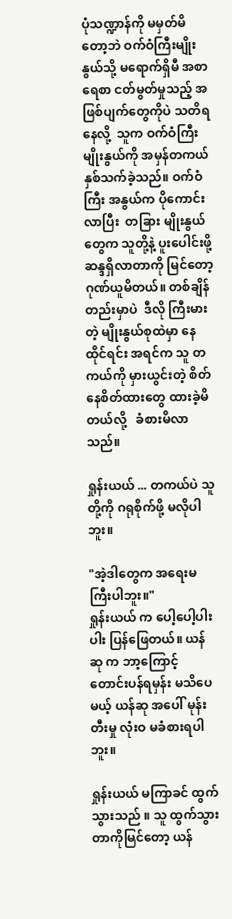ပုံသဏ္ဍာန်ကို မမှတ်မိတော့ဘဲ ဝက်ဝံကြီးမျိုးနွယ်သို့ မရောက်ရှိမီ အစာရေစာ ငတ်မွတ်မှုသည့် အဖြစ်ပျက်တွေကိုပဲ သတိရနေလို့  သူက ဝက်ဝံကြီးမျိုးနွယ်ကို အမှန်တကယ် နှစ်သက်ခဲ့သည်။ ဝက်ဝံကြီး အနွယ်က ပိုကောင်းလာပြီး  တခြား မျိုးနွယ်တွေက သူတို့နဲ့ ပူးပေါင်းဖို့ ဆန္ဒရှိလာတာကို မြင်တော့ ဂုဏ်ယူမိတယ်။ တစ်ချိန်တည်းမှာပဲ  ဒီလို ကြီးမားတဲ့ မျိုးနွယ်စုထဲမှာ နေထိုင်ရင်း အရင်က သူ တကယ်ကို မှားယွင်းတဲ့ စိတ်နေစိတ်ထားတွေ ထားခဲ့မိတယ်လို့   ခံစားမိလာသည်။

ရှုန်းယယ် ... တကယ်ပဲ သူတို့ကို ဂရုစိုက်ဖို့ မလိုပါဘူး။

"အဲ့ဒါတွေက အရေးမကြီးပါဘူး။"
ရှုန်းယယ် က ပေါ့ပေါ့ပါးပါး ပြန်ဖြေတယ်။ ယန်ဆု က ဘာ့ကြောင့် တောင်းပန်ရမှန်း မသိပေမယ့် ယန်ဆု အပေါ် မုန်းတီးမှု လုံးဝ မခံစားရပါဘူး။

ရှုန်းယယ် မကြာခင် ထွက်သွားသည် ။ သူ ထွက်သွားတာကိုမြင်တော့ ယန်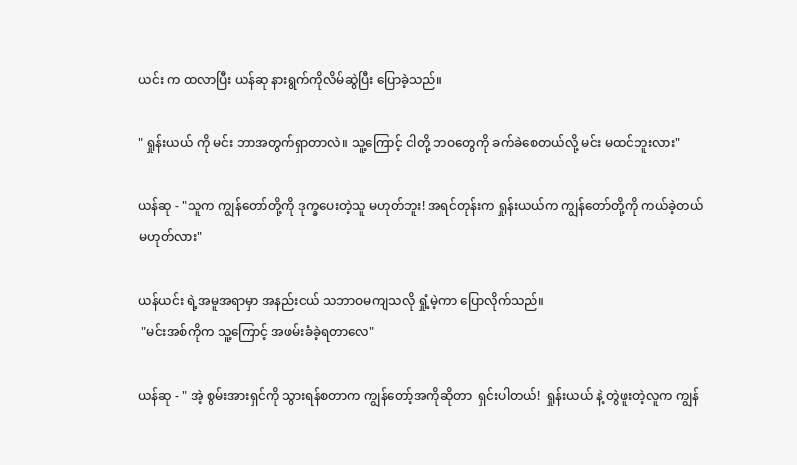ယင်း က ထလာပြီး ယန်ဆု နားရွက်ကိုလိမ်ဆွဲပြီး ပြောခဲ့သည်။

" ရှုန်းယယ် ကို မင်း ဘာအတွက်ရှာတာလဲ။ သူ့ကြောင့် ငါတို့ ဘဝတွေကို ခက်ခဲစေတယ်လို့ မင်း မထင်ဘူးလား"

ယန်ဆု - "သူက ကျွန်တော်တို့ကို ဒုက္ခပေးတဲ့သူ မဟုတ်ဘူး! အရင်တုန်းက ရှုန်းယယ်က ကျွန်တော်တို့ကို ကယ်ခဲ့တယ် မဟုတ်လား"

ယန်ယင်း ရဲ့အမူအရာမှာ အနည်းငယ် သဘာဝမကျသလို ရှုံ့မဲ့ကာ ပြောလိုက်သည်။
 "မင်းအစ်ကိုက သူ့ကြောင့် အဖမ်းခံခဲ့ရတာလေ"

ယန်ဆု - " အဲ့ စွမ်းအားရှင်ကို သွားရန်စတာက ကျွန်တော့်အကိုဆိုတာ  ရှင်းပါတယ်!  ရှုန်းယယ် နဲ့ တွဲဖူးတဲ့လူက ကျွန်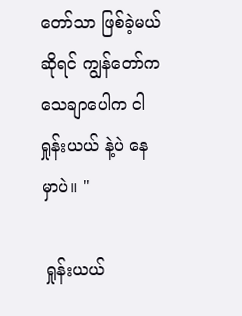တော်သာ ဖြစ်ခဲ့မယ်ဆိုရင် ကျွန်တော်က သေချာပေါက ငါ ရှုန်းယယ် နဲ့ပဲ နေမှာပဲ။ "

 ရှုန်းယယ်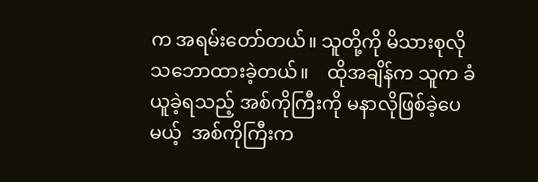က အရမ်းတော်တယ်။ သူတို့ကို မိသားစုလို သဘောထားခဲ့တယ်။    ထိုအချိန်က သူက ခံယူခဲ့ရသည့် အစ်ကိုကြီးကို မနာလိုဖြစ်ခဲ့ပေမယ့်  အစ်ကိုကြီးက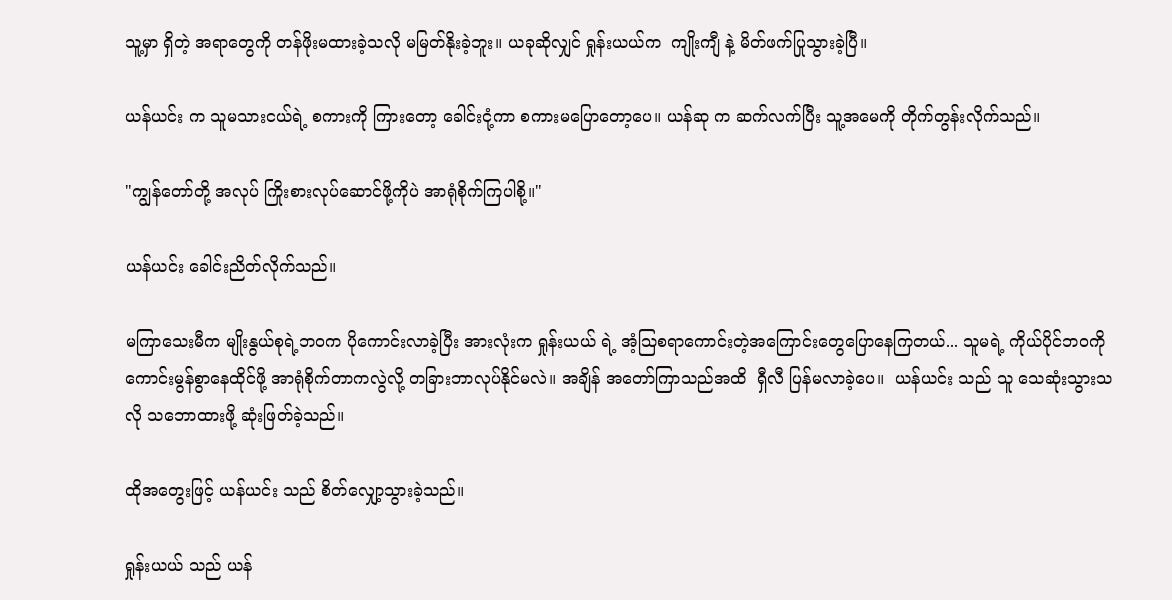သူ့မှာ ရှိတဲ့ အရာတွေကို တန်ဖိုးမထားခဲ့သလို မမြတ်နိုးခဲ့ဘူး။ ယခုဆိုလျှင် ရှုန်းယယ်က  ကျိုးကျီ နဲ့ မိတ်ဖက်ပြုသွားခဲ့ပြီ။

ယန်ယင်း က သူမသားငယ်ရဲ့ စကားကို ကြားတော့ ခေါင်းငုံ့ကာ စကားမပြောတော့ပေ။ ယန်ဆု က ဆက်လက်ပြီး သူ့အမေကို တိုက်တွန်းလိုက်သည်။

"ကျွန်တော်တို့ အလုပ် ကြိုးစားလုပ်ဆောင်ဖို့ကိုပဲ အာရုံစိုက်ကြပါစို့။"

ယန်ယင်း ခေါင်းညိတ်လိုက်သည်။

မကြာသေးမီက မျိုးနွယ်စုရဲ့ဘဝက ပိုကောင်းလာခဲ့ပြီး အားလုံးက ရှုန်းယယ် ရဲ့ အံ့သြစရာကောင်းတဲ့အကြောင်းတွေပြောနေကြတယ်... သူမရဲ့ ကိုယ်ပိုင်ဘဝကို ကောင်းမွန်စွာနေထိုင်ဖို့ အာရုံစိုက်တာကလွဲလို့ တခြားဘာလုပ်နိုင်မလဲ။ အချိန် အတော်ကြာသည်အထိ  ရှီလီ ပြန်မလာခဲ့ပေ။  ယန်ယင်း သည် သူ သေဆုံးသွားသလို သဘောထားဖို့ ဆုံးဖြတ်ခဲ့သည်။

ထိုအတွေးဖြင့် ယန်ယင်း သည် စိတ်လျှော့သွားခဲ့သည်။

ရှုန်းယယ် သည် ယန်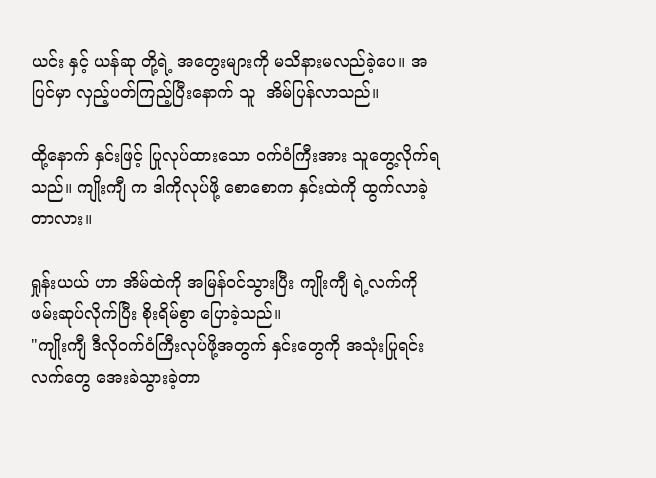ယင်း နှင့် ယန်ဆု တို့ရဲ့ အတွေးများကို မသိနားမလည်ခဲ့ပေ။ အပြင်မှာ လှည့်ပတ်ကြည့်ပြီးနောက် သူ  အိမ်ပြန်လာသည်။

ထို့နောက် နှင်းဖြင့် ပြုလုပ်ထားသော ဝက်ဝံကြီးအား သူတွေ့လိုက်ရသည်။ ကျိုးကျီ က ဒါကိုလုပ်ဖို့ စောစောက နှင်းထဲကို ထွက်လာခဲ့တာလား။

ရှုန်းယယ် ဟာ အိမ်ထဲကို အမြန်ဝင်သွားပြီး ကျိုးကျီ ရဲ့လက်ကို ဖမ်းဆုပ်လိုက်ပြီး စိုးရိမ်စွာ ပြောခဲ့သည်။
"ကျိုးကျီ ဒီလိုဝက်ဝံကြီးလုပ်ဖို့အတွက် နှင်းတွေကို အသုံးပြုရင်း လက်တွေ အေးခဲသွားခဲ့တာ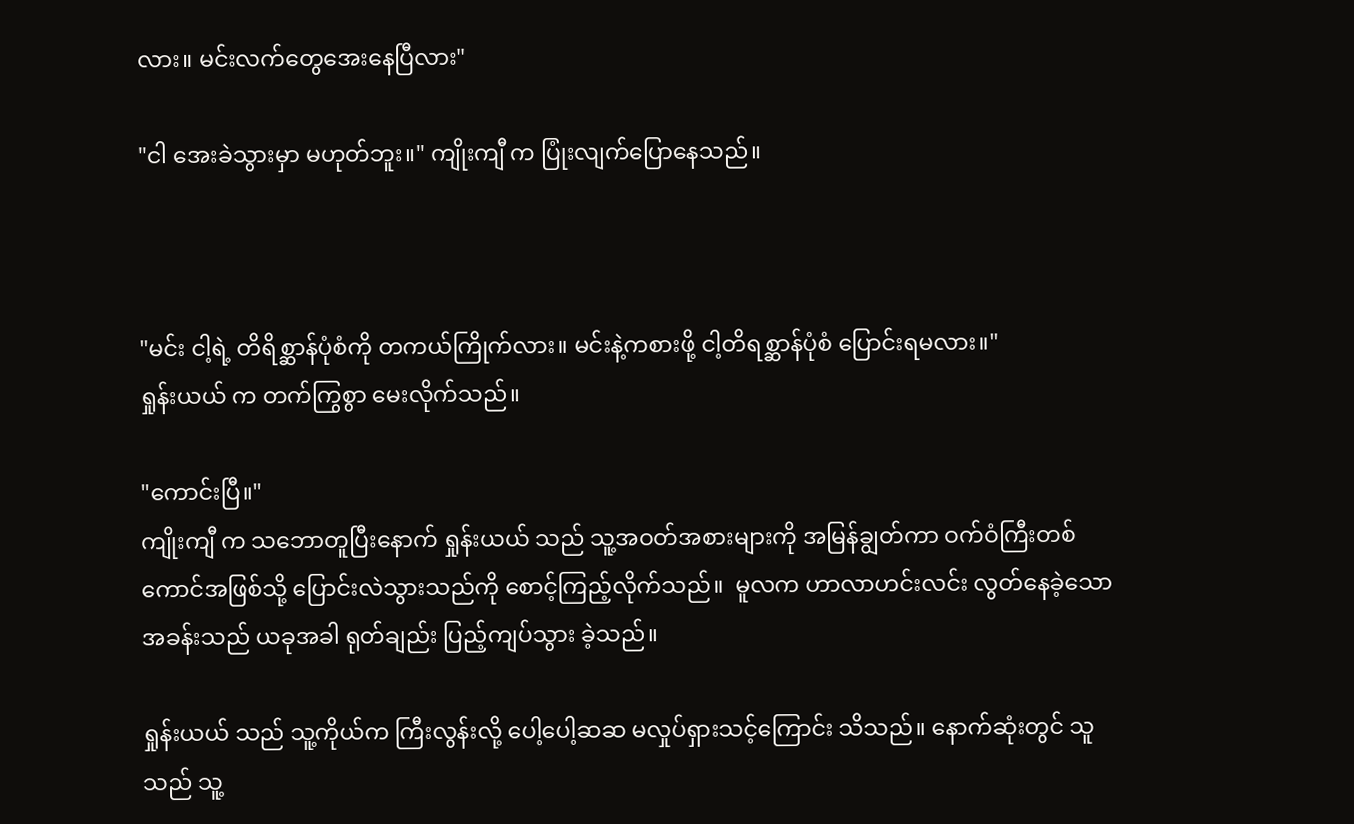လား။ မင်းလက်တွေအေးနေပြီလား"

"ငါ အေးခဲသွားမှာ မဟုတ်ဘူး။" ကျိုးကျီ က ပြုံးလျက်ပြောနေသည်။



"မင်း ငါ့ရဲ့ တိရိစ္ဆာန်ပုံစံကို တကယ်ကြိုက်လား။ မင်းနဲ့ကစားဖို့ ငါ့တိရစ္ဆာန်ပုံစံ ပြောင်းရမလား။"
ရှုန်းယယ် က တက်ကြွစွာ မေးလိုက်သည်။

"ကောင်းပြီ။"
ကျိုးကျီ က သဘောတူပြီးနောက် ရှုန်းယယ် သည် သူ့အဝတ်အစားများကို အမြန်ချွတ်ကာ ဝက်ဝံကြီးတစ်ကောင်အဖြစ်သို့ ပြောင်းလဲသွားသည်ကို စောင့်ကြည့်လိုက်သည်။  မူလက ဟာလာဟင်းလင်း လွတ်နေခဲ့သော အခန်းသည် ယခုအခါ ရုတ်ချည်း ပြည့်ကျပ်သွား ခဲ့သည်။

ရှုန်းယယ် သည် သူ့ကိုယ်က ကြီးလွန်းလို့ ပေါ့ပေါ့ဆဆ မလှုပ်ရှားသင့်ကြောင်း သိသည်။ နောက်ဆုံးတွင် သူသည် သူ့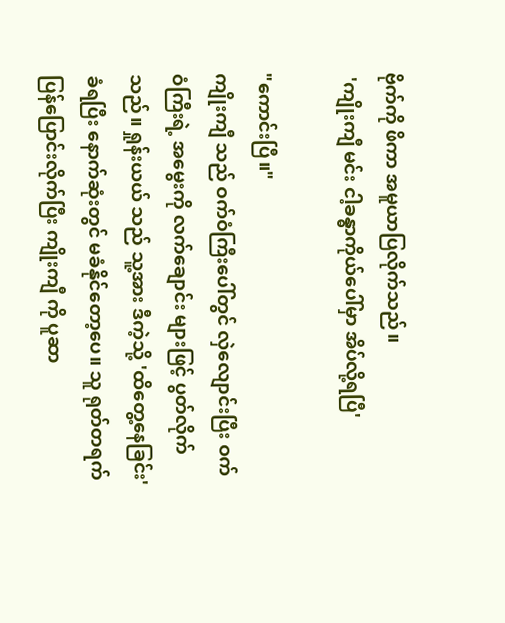ဗိုက်ကို ဖိကာ အမူယာပြလိုက်သည်။
 'ကျိုးကျီ မင်း ငါ့ခန္ဓာကိုယ်ပေါ်မှာ အိပ်လို့ရပြီ'

"ကောင်းပြီ။"
ကျိုးကျီ သည် ဝက်ဝံကြီးပေါ်တွင် လှဲလျောင်းပြီး ဝက်ဝံကြီးရဲ့ အမွေးကို လက်ချောင်း များဖြင့် ပွတ်လိုက်သည်။ ရှုန်းယယ် သည် သူ့အား ဒီကဲ့သို့ 'ထိတွေ့နေခြင်း' ခံရပြီး နောက်ဆုံးတွင် မခံနိုင်တော့ပေ။ သူ ရုတ်တရက် ပြန်ပြောင်းလိုက်ပြီး ကျိုးကျီ ကို ပူဆာ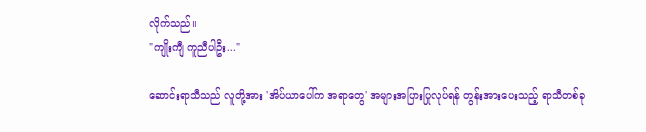လိုက်သည်။
"ကျိုးကျီ ကူညီပါဦး..."

ဆောင်းရာသီသည် လူတို့အား 'အိပ်ယာပေါ်က အရာတွေ' အများအပြားပြုလုပ်ရန် တွန်းအားပေးသည့် ရာသီတစ်ခု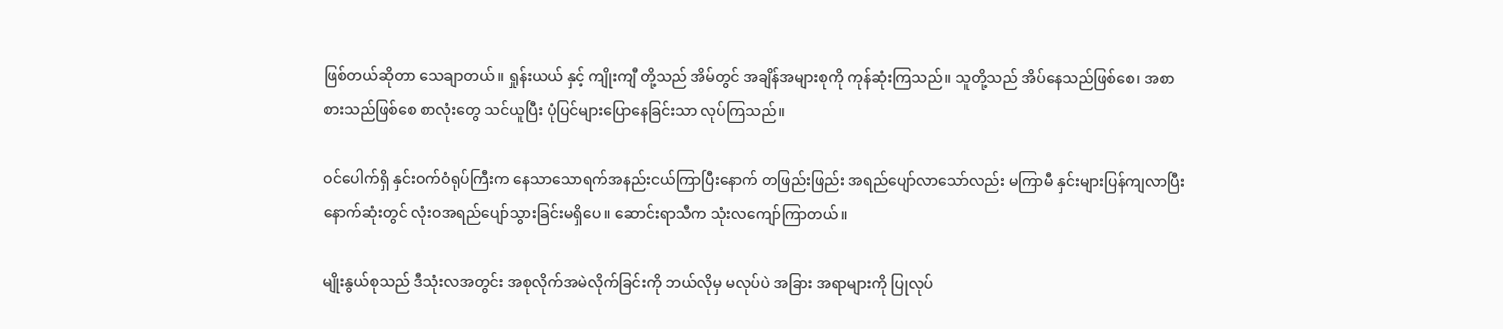ဖြစ်တယ်ဆိုတာ သေချာတယ်။ ရှုန်းယယ် နှင့် ကျိုးကျီ တို့သည် အိမ်တွင် အချိန်အများစုကို ကုန်ဆုံးကြသည်။ သူတို့သည် အိပ်နေသည်ဖြစ်စေ၊ အစာစားသည်ဖြစ်စေ စာလုံးတွေ သင်ယူပြီး ပုံပြင်များပြောနေခြင်းသာ လုပ်ကြသည်။

ဝင်ပေါက်ရှိ နှင်းဝက်ဝံရုပ်ကြီးက နေသာသောရက်အနည်းငယ်ကြာပြီးနောက် တဖြည်းဖြည်း အရည်ပျော်လာသော်လည်း မကြာမီ နှင်းများပြန်ကျလာပြီး နောက်ဆုံးတွင် လုံးဝအရည်ပျော်သွားခြင်းမရှိပေ။ ဆောင်းရာသီက သုံးလကျော်ကြာတယ်။

မျိုးနွယ်စုသည် ဒီသုံးလအတွင်း အစုလိုက်အမဲလိုက်ခြင်းကို ဘယ်လိုမှ မလုပ်ပဲ အခြား အရာများကို ပြုလုပ်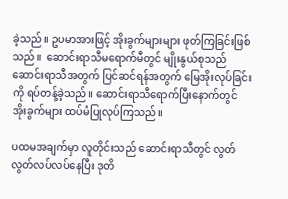ခဲ့သည်။ ဥပမာအားဖြင့် အိုးခွက်များများ ဖုတ်ကြခြင်းဖြစ်သည်။  ဆောင်းရာသီမရောက်မီတွင် မျိုးနွယ်စုသည် ဆောင်းရာသီအတွက် ပြင်ဆင်ရန်အတွက် မြေအိုးလုပ်ခြင်းကို ရပ်တန့်ခဲ့သည်။ ဆောင်းရာသီရောက်ပြီးနောက်တွင် အိုးခွက်များ ထပ်မံပြုလုပ်ကြသည်။

ပထမအချက်မှာ လူတိုင်းသည် ဆောင်းရာသီတွင် လွတ်လွတ်လပ်လပ်နေပြီး ဒုတိ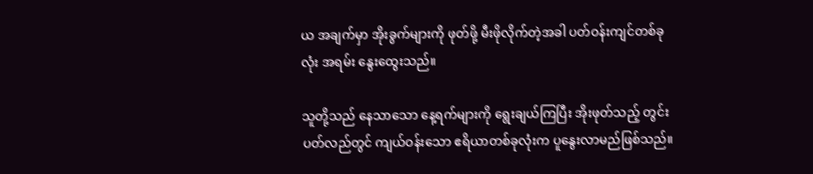ယ အချက်မှာ အိုးခွက်များကို ဖုတ်ဖို့ မီးဖိုလိုက်တဲ့အခါ ပတ်ဝန်းကျင်တစ်ခုလုံး အရမ်း နွေးထွေးသည်။

သူတို့သည် နေသာသော နေ့ရက်များကို ရွေးချယ်ကြပြီး အိုးဖုတ်သည့် တွင်းပတ်လည်တွင် ကျယ်ဝန်းသော ဧရိယာတစ်ခုလုံးက ပူနွေးလာမည်ဖြစ်သည်။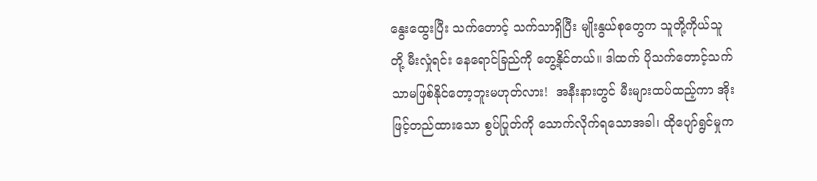နွေးထွေးပြီး သက်တောင့် သက်သာရှိပြီး မျိုးနွယ်စုတွေက သူတို့ကိုယ်သူတို့ မီးလှုံရင်း နေရောင်ခြည်ကို တွေ့နိုင်တယ်။ ဒါထက် ပိုသက်တောင့်သက်သာမဖြစ်နိုင်တော့ဘူးမဟုတ်လား!  အနီးနားတွင် မီးများထပ်ထည့်ကာ အိုးဖြင့်တည်ထားသော စွပ်ပြုတ်ကို သောက်လိုက်ရသောအခါ၊ ထိုပျော်ရွင်မှုက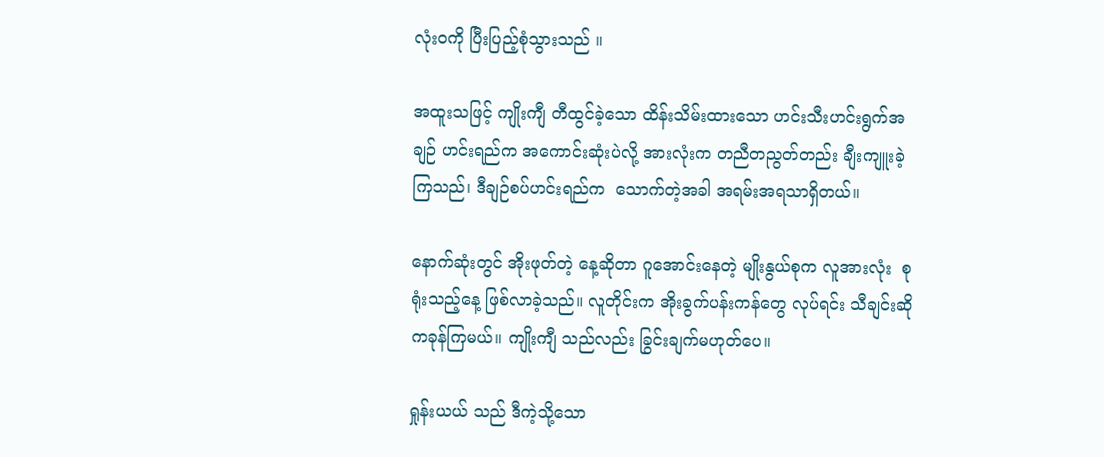လုံးဝကို ပြီးပြည့်စုံသွားသည် ။

အထူးသဖြင့် ကျိုးကျီ တီထွင်ခဲ့သော ထိန်းသိမ်းထားသော ဟင်းသီးဟင်းရွက်အချဉ် ဟင်းရည်က အကောင်းဆုံးပဲလို့ အားလုံးက တညီတညွတ်တည်း ချီးကျူးခဲ့ကြသည်၊ ဒီချဉ်စပ်ဟင်းရည်က  သောက်တဲ့အခါ အရမ်းအရသာရှိတယ်။

နောက်ဆုံးတွင် အိုးဖုတ်တဲ့ နေ့ဆိုတာ ဂူအောင်းနေတဲ့ မျိုးနွယ်စုက လူအားလုံး  စုရုံးသည့်နေ့ ဖြစ်လာခဲ့သည်။ လူတိုင်းက အိုးခွက်ပန်းကန်တွေ လုပ်ရင်း သီချင်းဆို ကခုန်ကြမယ်။ ကျိုးကျီ သည်လည်း ခြွင်းချက်မဟုတ်ပေ။

ရှုန်းယယ် သည် ဒီကဲ့သို့သော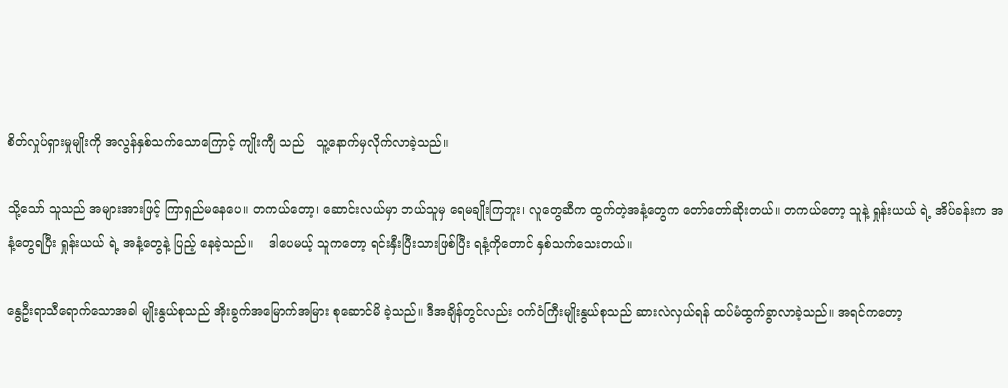စိတ်လှုပ်ရှားမှုမျိုးကို အလွန်နှစ်သက်သောကြောင့် ကျိုးကျီ သည်   သူ့နောက်မှလိုက်လာခဲ့သည်။

သို့သော် သူသည် အများအားဖြင့် ကြာရှည်မနေပေ။ တကယ်တော့၊ ဆောင်းလယ်မှာ ဘယ်သူမှ ရေမချိုးကြဘူး၊ လူတွေဆီက ထွက်တဲ့အနံ့တွေက တော်တော်ဆိုးတယ်။ တကယ်တော့ သူနဲ့ ရှုန်းယယ် ရဲ့ အိပ်ခန်းက အနံ့တွေရပြီး ရှုန်းယယ် ရဲ့ အနံ့တွေနဲ့ ပြည့် နေခဲ့သည်။    ဒါပေမယ့် သူကတော့ ရင်းနှီးပြီးသားဖြစ်ပြီး ရနံ့ကိုတောင် နှစ်သက်သေးတယ်။

နွေဦးရာသီရောက်သောအခါ မျိုးနွယ်စုသည် အိုးခွက်အမြောက်အမြား စုဆောင်မိ ခဲ့သည်။ ဒီအချိန်တွင်လည်း ဝက်ဝံကြီးမျိုးနွယ်စုသည် ဆားလဲလှယ်ရန် ထပ်မံထွက်ခွာလာခဲ့သည်။ အရင်ကတော့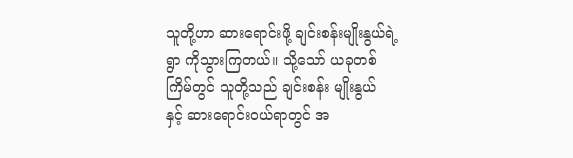သူတို့ဟာ ဆားရောင်းဖို့ ချင်းစန်းမျိုးနွယ်ရဲ့ရွာ ကိုသွားကြတယ်။ သို့သော် ယခုတစ်ကြိမ်တွင် သူတို့သည် ချင်းစန်း မျိုးနွယ်  နှင့် ဆားရောင်းဝယ်ရာတွင် အ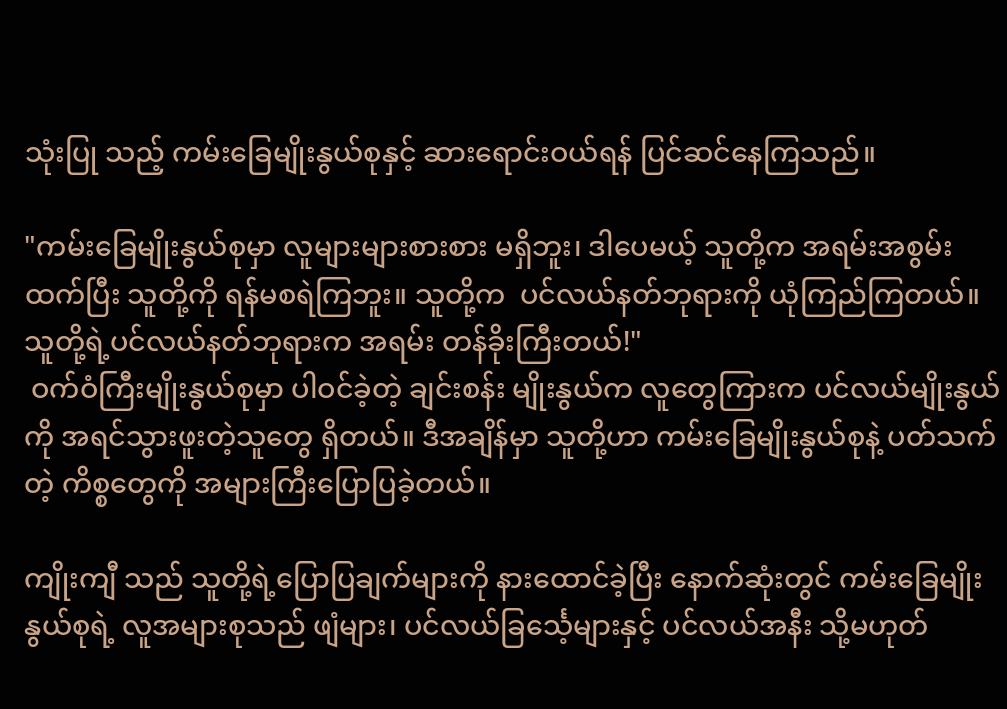သုံးပြု သည့် ကမ်းခြေမျိုးနွယ်စုနှင့် ဆားရောင်းဝယ်ရန် ပြင်ဆင်နေကြသည်။

"ကမ်းခြေမျိုးနွယ်စုမှာ လူများများစားစား မရှိဘူး၊ ဒါပေမယ့် သူတို့က အရမ်းအစွမ်းထက်ပြီး သူတို့ကို ရန်မစရဲကြဘူး။ သူတို့က  ပင်လယ်နတ်ဘုရားကို ယုံကြည်ကြတယ်။ သူတို့ရဲ့ပင်လယ်နတ်ဘုရားက အရမ်း တန်ခိုးကြီးတယ်!"
 ဝက်ဝံကြီးမျိုးနွယ်စုမှာ ပါဝင်ခဲ့တဲ့ ချင်းစန်း မျိုးနွယ်က လူတွေကြားက ပင်လယ်မျိုးနွယ်  ကို အရင်သွားဖူးတဲ့သူတွေ ရှိတယ်။ ဒီအချိန်မှာ သူတို့ဟာ ကမ်းခြေမျိုးနွယ်စုနဲ့ ပတ်သက်တဲ့ ကိစ္စတွေကို အများကြီးပြောပြခဲ့တယ်။

ကျိုးကျီ သည် သူတို့ရဲ့ပြောပြချက်များကို နားထောင်ခဲ့ပြီး နောက်ဆုံးတွင် ကမ်းခြေမျိုးနွယ်စုရဲ့ လူအများစုသည် ဖျံများ၊ ပင်လယ်ခြင်္သေ့များနှင့် ပင်လယ်အနီး သို့မဟုတ်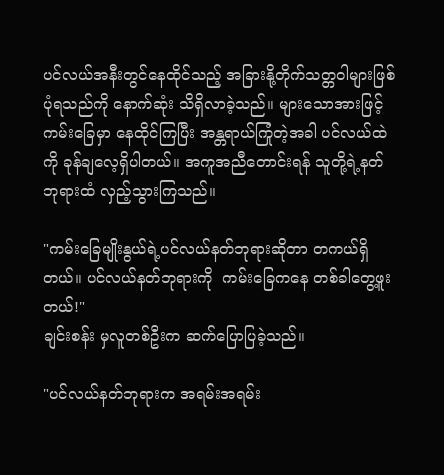ပင်လယ်အနီးတွင်နေထိုင်သည့် အခြားနို့တိုက်သတ္တဝါများဖြစ်ပုံရသည်ကို နောက်ဆုံး သိရှိလာခဲ့သည်။ များသောအားဖြင့် ကမ်းခြေမှာ နေထိုင်ကြပြီး အန္တရာယ်ကြုံတဲ့အခါ ပင်လယ်ထဲကို ခုန်ချလေ့ရှိပါတယ်။ အကူအညီတောင်းရန် သူတို့ရဲ့နတ်ဘုရားထံ လှည့်သွားကြသည်။

"ကမ်းခြေမျိုးနွယ်ရဲ့ပင်လယ်နတ်ဘုရားဆိုတာ တကယ်ရှိတယ်။ ပင်လယ်နတ်ဘုရားကို  ကမ်းခြေကနေ တစ်ခါတွေ့ဖူးတယ်!"
ချင်းစန်း မှလူတစ်ဦးက ဆက်ပြောပြခဲ့သည်။

"ပင်လယ်နတ်ဘုရားက အရမ်းအရမ်း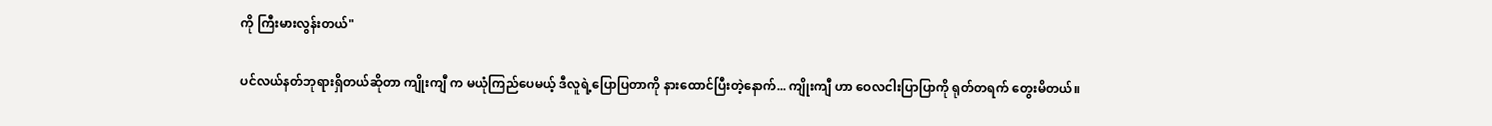ကို ကြီးမားလွန်းတယ်"

ပင်လယ်နတ်ဘုရားရှိတယ်ဆိုတာ ကျိုးကျီ က မယုံကြည်ပေမယ့် ဒီလူရဲ့ပြောပြတာကို နားထောင်ပြီးတဲ့နောက်... ကျိုးကျီ ဟာ ဝေလငါးပြာပြာကို ရုတ်တရက် တွေးမိတယ်။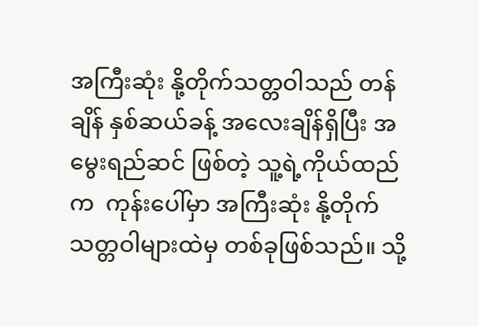အကြီးဆုံး နို့တိုက်သတ္တဝါသည် တန်ချိန် နှစ်ဆယ်ခန့် အလေးချိန်ရှိပြီး အမွေးရည်ဆင် ဖြစ်တဲ့ သူ့ရဲ့ကိုယ်ထည်က  ကုန်းပေါ်မှာ အကြီးဆုံး နို့တိုက်သတ္တဝါများထဲမှ တစ်ခုဖြစ်သည်။ သို့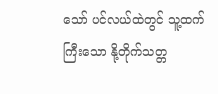သော် ပင်လယ်ထဲတွင် သူ့ထက်ကြီးသော နို့တိုက်သတ္တ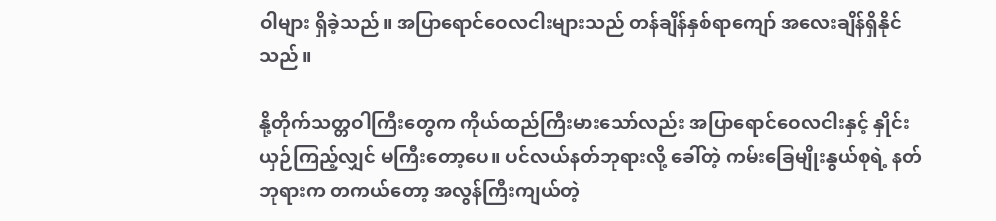ဝါများ ရှိခဲ့သည်။ အပြာရောင်ဝေလငါးများသည် တန်ချိန်နှစ်ရာကျော် အလေးချိန်ရှိနိုင်သည်။

နို့တိုက်သတ္တဝါကြီးတွေက ကိုယ်ထည်ကြီးမားသော်လည်း အပြာရောင်ဝေလငါးနှင့် နှိုင်းယှဉ်ကြည့်လျှင် မကြီးတော့ပေ။ ပင်လယ်နတ်ဘုရားလို့ ခေါ်တဲ့ ကမ်းခြေမျိုးနွယ်စုရဲ့ နတ်ဘုရားက တကယ်တော့ အလွန်ကြီးကျယ်တဲ့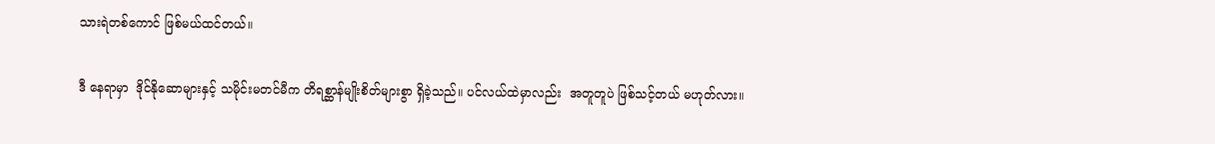သားရဲတစ်ကောင် ဖြစ်မယ်ထင်တယ်။

ဒီ နေရာမှာ  ဒိုင်နိုဆောများနှင့် သမိုင်းမတင်မီက တိရစ္ဆာန်မျိုးစိတ်များစွာ ရှိခဲ့သည်။ ပင်လယ်ထဲမှာလည်း  အတူတူပဲ ဖြစ်သင့်တယ် မဟုတ်လား။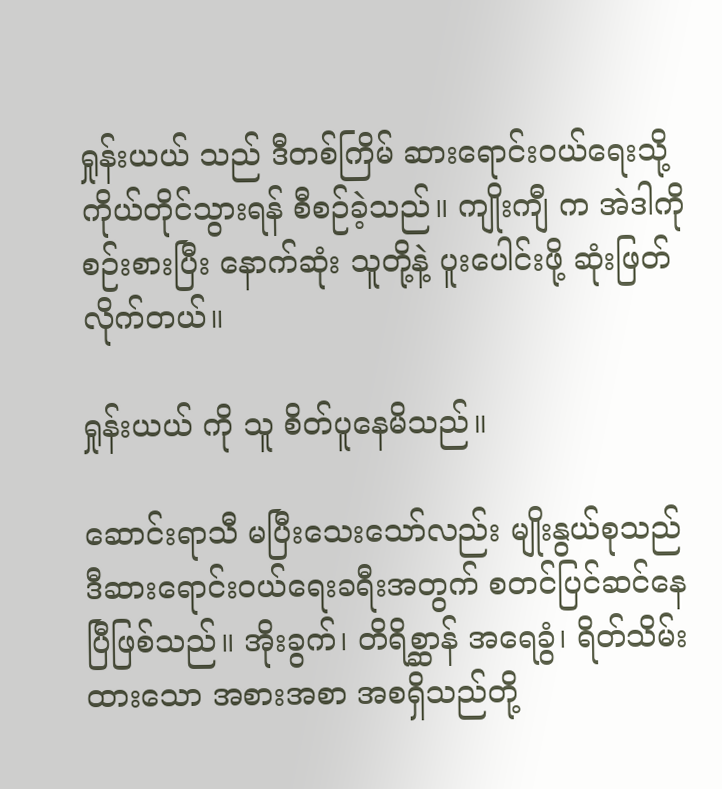ရှုန်းယယ် သည် ဒီတစ်ကြိမ် ဆားရောင်းဝယ်ရေးသို့ ကိုယ်တိုင်သွားရန် စီစဉ်ခဲ့သည်။ ကျိုးကျီ က အဲဒါကို စဉ်းစားပြီး နောက်ဆုံး သူတို့နဲ့ ပူးပေါင်းဖို့ ဆုံးဖြတ်လိုက်တယ်။

ရှုန်းယယ် ကို သူ စိတ်ပူနေမိသည်။

ဆောင်းရာသီ မပြီးသေးသော်လည်း မျိုးနွယ်စုသည် ဒီဆားရောင်းဝယ်ရေးခရီးအတွက် စတင်ပြင်ဆင်နေပြီဖြစ်သည်။ အိုးခွက်၊ တိရိစ္ဆာန် အရေခွံ၊ ရိတ်သိမ်းထားသော အစားအစာ အစရှိသည်တို့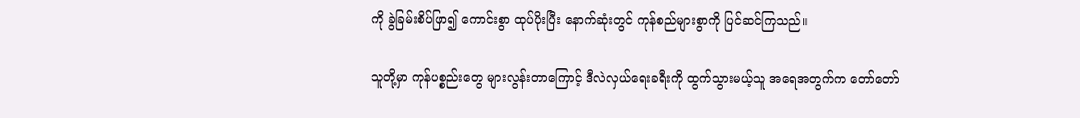ကို ခွဲခြမ်းစိပ်ဖြာ၍ ကောင်းစွာ ထုပ်ပိုးပြီး နောက်ဆုံးတွင် ကုန်စည်များစွာကို ပြင်ဆင်ကြသည်။

သူတို့မှာ ကုန်ပစ္စည်းတွေ များလွန်းတာကြောင့် ဒီလဲလှယ်ရေးခရီးကို ထွက်သွားမယ့်သူ အရေအတွက်က တော်တော်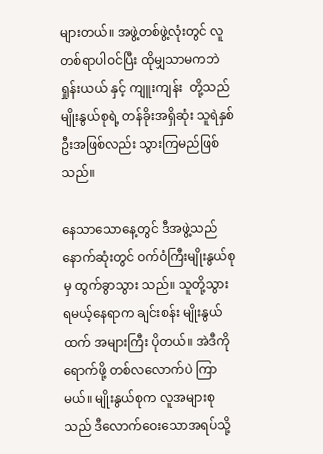များတယ်။ အဖွဲ့တစ်ဖွဲ့လုံးတွင် လူတစ်ရာပါဝင်ပြီး ထိုမျှသာမကဘဲ ရှုန်းယယ် နှင့် ကျူးကျန်း  တို့သည် မျိုးနွယ်စုရဲ့ တန်ခိုးအရှိဆုံး သူရဲနှစ်ဦးအဖြစ်လည်း သွားကြမည်ဖြစ်သည်။

နေသာသောနေ့တွင် ဒီအဖွဲ့သည် နောက်ဆုံးတွင် ဝက်ဝံကြီးမျိုးနွယ်စုမှ ထွက်ခွာသွား သည်။ သူတို့သွားရမယ့်နေရာက ချင်းစန်း မျိုးနွယ်  ထက် အများကြီး ပိုတယ်။ အဲဒီကိုရောက်ဖို့ တစ်လလောက်ပဲ ကြာမယ်။ မျိုးနွယ်စုက လူအများစုသည် ဒီလောက်ဝေးသောအရပ်သို့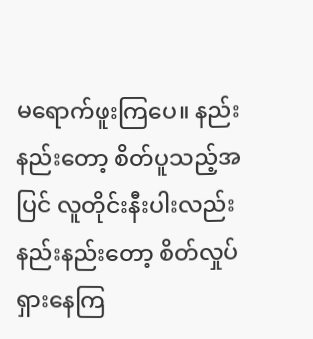မရောက်ဖူးကြပေ။ နည်းနည်းတော့ စိတ်ပူသည့်အပြင် လူတိုင်းနီးပါးလည်း နည်းနည်းတော့ စိတ်လှုပ်ရှားနေကြ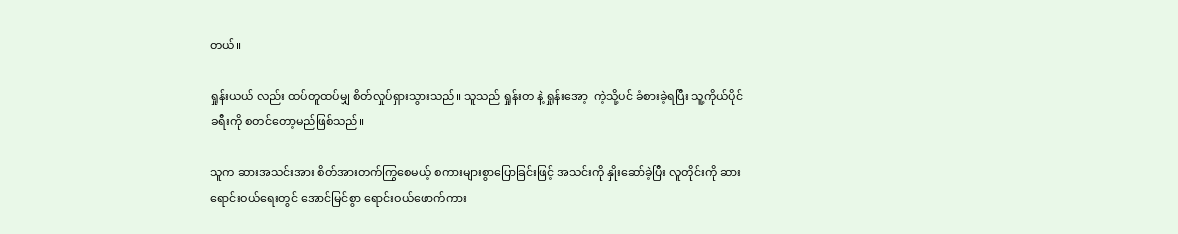တယ်။

ရှုန်းယယ် လည်း ထပ်တူထပ်မျှ စိတ်လှုပ်ရှားသွားသည်။ သူသည် ရှုန်းတ နဲ့ ရှုန်းအော့  ကဲ့သို့ပင် ခံစားခဲ့ရပြီး သူ့ကိုယ်ပိုင်ခရီးကို စတင်တော့မည်ဖြစ်သည်။

သူက ဆားအသင်းအား စိတ်အားတက်ကြွစေမယ့် စကားများစွာပြောခြင်းဖြင့် အသင်းကို နှိုးဆော်ခဲ့ပြီး လူတိုင်းကို ဆားရောင်းဝယ်ရေးတွင် အောင်မြင်စွာ ရောင်းဝယ်ဖောက်ကား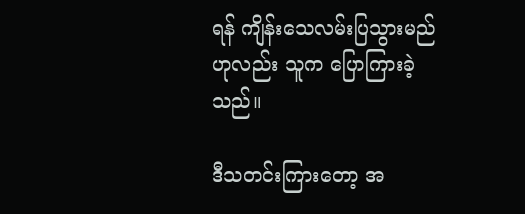ရန် ကျိန်းသေလမ်းပြသွားမည်ဟုလည်း သူက ပြောကြားခဲ့သည်။

ဒီသတင်းကြားတော့ အ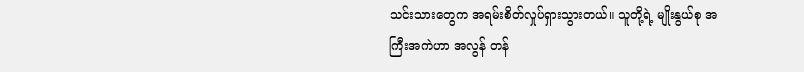သင်းသားတွေက အရမ်းစိတ်လှုပ်ရှားသွားတယ်။ သူတို့ရဲ့ မျိုးနွယ်စု အကြီးအကဲဟာ အလွန် တန်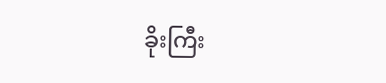ခိုးကြီး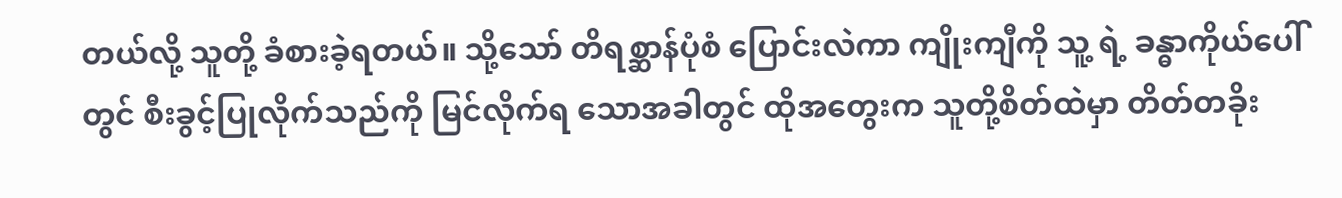တယ်လို့ သူတို့ ခံစားခဲ့ရတယ်။ သို့သော် တိရစ္ဆာန်ပုံစံ ပြောင်းလဲကာ ကျိုးကျီကို သူ့ ရဲ့ ခန္ဓာကိုယ်ပေါ်တွင် စီးခွင့်ပြုလိုက်သည်ကို မြင်လိုက်ရ သောအခါတွင် ထိုအတွေးက သူတို့စိတ်ထဲမှာ တိတ်တခိုး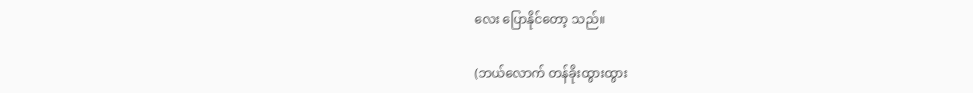လေး ပြောနိုင်တော့ သည်။

(ဘယ်လောက် တန်ခိုးထွားထွား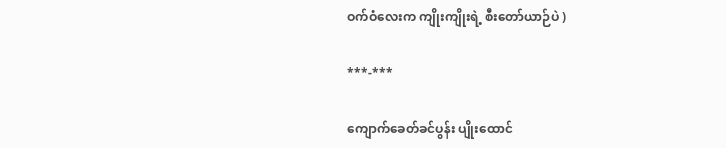ဝက်ဝံလေးက ကျိုးကျိုးရဲ့ စီးတော်ယာဉ်ပဲ )

***-***

ကျောက်ခေတ်ခင်ပွန်း ပျိုးထောင်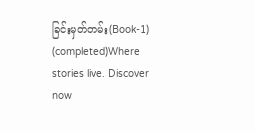ခြင်းမှတ်တမ်း(Book-1) (completed)Where stories live. Discover now